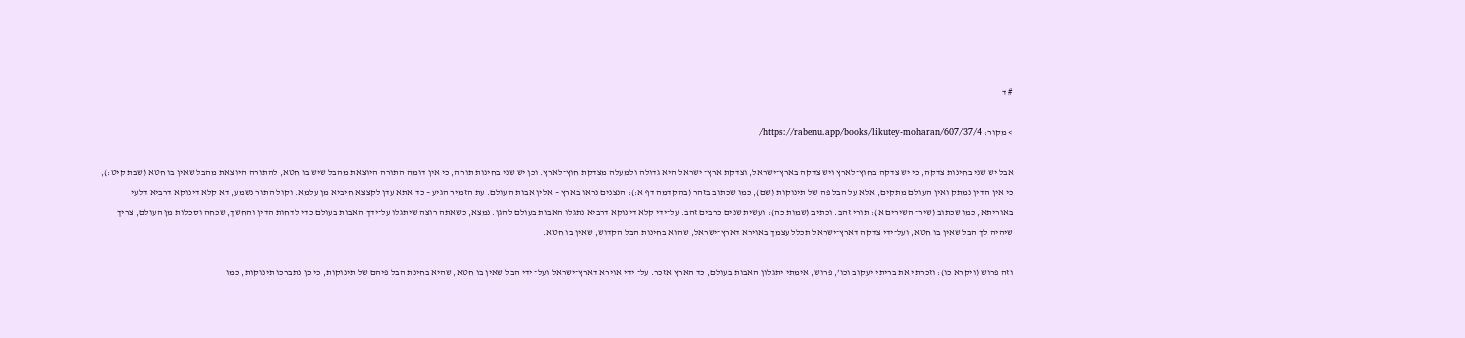# ד

> מקור: https://rabenu.app/books/likutey-moharan/607/37/4/

אבל יש שני בחינות צדקה, כי יש צדקה בחוץ־לארץ ויש צדקה בארץ־ישראל, וצדקת ארץ־ ישראל היא גדולה ולמעלה מצדקת חוץ־לארץ. וכן יש שני בחינות תורה, כי אין דומה התורה היוצאת מהבל שיש בו חטא, להתורה היוצאת מהבל שאין בו חטא (שבת קיט:), כי אין הדין נמתק ואין העולם מתקים, אלא על הבל פה של תינוקות (שם), כמו שכתוב בזהר (בהקדמה דף א:): הנצנים נראו בארץ – אלין אבות העולם. עת הזמיר הגיע – כד אתא עדן לקצצא חיביא מן עלמא. וקול התור נשמע, דא קלא דינוקא דרביא דלעי באוריתא, כמו שכתוב (שיר־ השירים א): תורי זהב. וכתיב (שמות כה): ועשית שנים כרבים זהב. על־ידי קלא דינוקא דרביא נתגלו האבות בעולם להגן. נמצא, כשאתה רוצה שיתגלו על־ידך האבות בעולם כדי לדחות הדין והחשך, שכחה וסכלות מן העולם, צריך שיהיה לך הבל שאין בו חטא, ועל־ידי צדקה דארץ־ישראל תכלל עצמך באוירא דארץ־ישראל, שהוא בחינות הבל הקדוש, שאין בו חטא.

וזה פרוש (ויקרא כו): וזכרתי את בריתי יעקוב וכו’, פרוש, אימתי יתגלון האבות בעולם, כד הארץ אזכר. על־ ידי אוירא דארץ־ישראל ועל־ ידי הבל שאין בו חטא, שהיא בחינת הבל פיהם של תינוקות, כי כן נתברכו תינוקות, כמו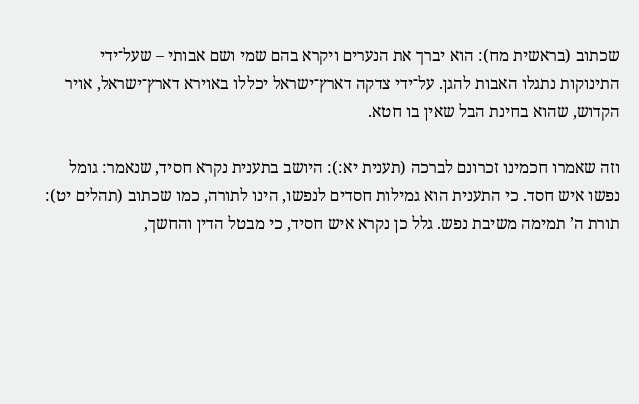שכתוב (בראשית מח): הוא יברך את הנערים ויקרא בהם שמי ושם אבותי – שעל־ידי התינוקות נתגלו האבות להגן. על־ידי צדקה דארץ־ישראל יכללו באוירא דארץ־ישראל, אויר הקדוש, שהוא בחינת הבל שאין בו חטא.

וזה שאמרו חכמינו זכרונם לברכה (תענית יא:): היושב בתענית נקרא חסיד, שנאמר: גומל נפשו איש חסד. כי התענית הוא גמילות חסדים לנפשו, הינו לתורה, כמו שכתוב (תהלים יט): תורת ה’ תמימה משיבת נפש. גלל כן נקרא איש חסיד, כי מבטל הדין והחשך,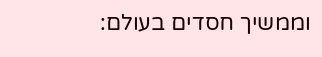וממשיך חסדים בעולם: